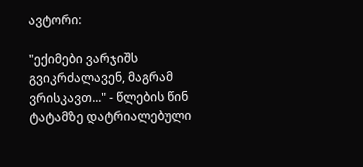ავტორი:

"ექიმები ვარჯიშს გვიკრძალავენ, მაგრამ ვრისკავთ..." - წლების წინ ტატამზე დატრიალებული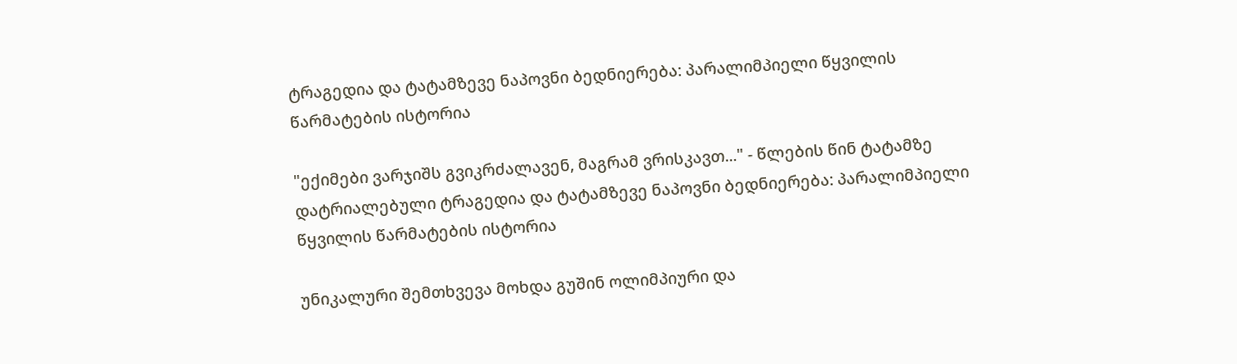ტრაგედია და ტატამზევე ნაპოვნი ბედნიერება: პარალიმპიელი წყვილის წარმატების ისტორია

"ექიმები ვარჯიშს გვიკრძალავენ, მაგრამ ვრისკავთ..." - წლების წინ ტატამზე დატრიალებული ტრაგედია და ტატამზევე ნაპოვნი ბედნიერება: პარალიმპიელი წყვილის წარმატების ისტორია

უნიკალური შემთხვევა მოხდა გუშინ ოლიმპიური და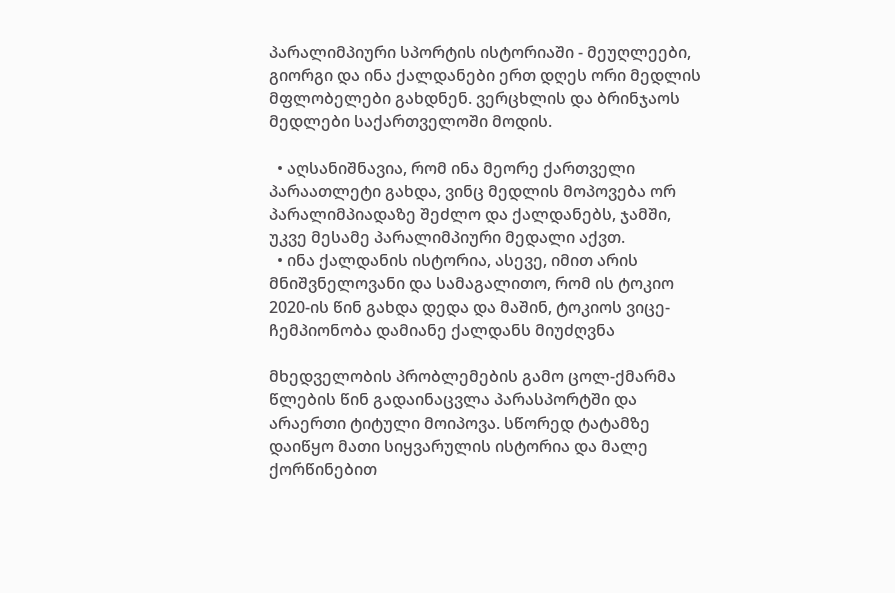პარალიმპიური სპორტის ისტორიაში - მეუღლეები, გიორგი და ინა ქალდანები ერთ დღეს ორი მედლის მფლობელები გახდნენ. ვერცხლის და ბრინჯაოს მედლები საქართველოში მოდის.

  • აღსანიშნავია, რომ ინა მეორე ქართველი პარაათლეტი გახდა, ვინც მედლის მოპოვება ორ პარალიმპიადაზე შეძლო და ქალდანებს, ჯამში, უკვე მესამე პარალიმპიური მედალი აქვთ.
  • ინა ქალდანის ისტორია, ასევე, იმით არის მნიშვნელოვანი და სამაგალითო, რომ ის ტოკიო 2020-ის წინ გახდა დედა და მაშინ, ტოკიოს ვიცე-ჩემპიონობა დამიანე ქალდანს მიუძღვნა

მხედველობის პრობლემების გამო ცოლ-ქმარმა წლების წინ გადაინაცვლა პარასპორტში და არაერთი ტიტული მოიპოვა. სწორედ ტატამზე დაიწყო მათი სიყვარულის ისტორია და მალე ქორწინებით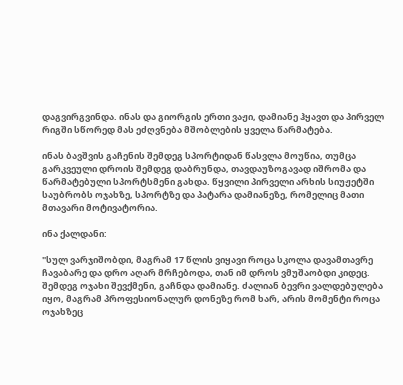დაგვირგვინდა. ინას და გიორგის ერთი ვაჟი, დამიანე ჰყავთ და პირველ რიგში სწორედ მას ეძღვნება მშობლების ყველა წარმატება.

ინას ბავშვის გაჩენის შემდეგ სპორტიდან წასვლა მოუწია, თუმცა გარკვეული დროის შემდეგ დაბრუნდა, თავდაუზოგავად იშრომა და წარმატებული სპორტსმენი გახდა. წყვილი პირველი არხის სიუჟეტში საუბრობს ოჯახზე, სპორტზე და პატარა დამიანეზე, რომელიც მათი მთავარი მოტივატორია.

ინა ქალდანი:

"სულ ვარჯიშობდი, მაგრამ 17 წლის ვიყავი როცა სკოლა დავამთავრე ჩავაბარე და დრო აღარ მრჩებოდა, თან იმ დროს ვმუშაობდი კიდეც. შემდეგ ოჯახი შევქმენი, გაჩნდა დამიანე. ძალიან ბევრი ვალდებულება იყო, მაგრამ პროფესიონალურ დონეზე რომ ხარ, არის მომენტი როცა ოჯახზეც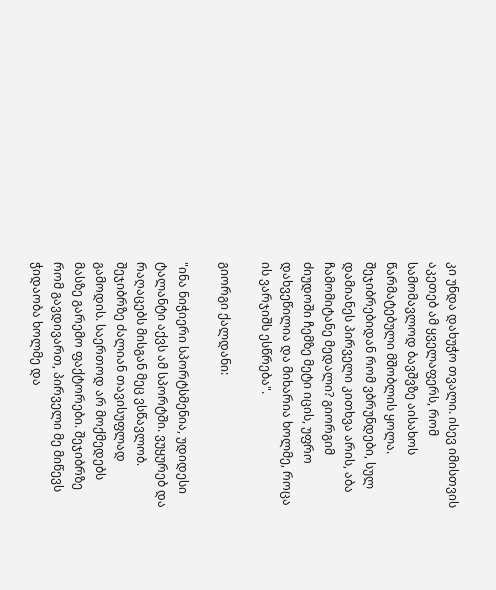კი უნდა დახუჭო თვალი. ისევ იმისთვის აკეთებ ამ ყველაფერს, რომ სამომავლოდ ბავშვზე აისახოს წარმატებული მშობლის ყოლა. შეჯიბრებიდან რომ ვბრუნდები, სულ დამიანეს პირველი კითხვა არის, აბა ჩამომიტანე მედალი? გიორგიმ ძიუდოში ჩემზე მეტი იცის, უფრო დახვეწილია და მიხარია ხოლმე, როცა ის ვარჯიშს ესწრება".

გიორგი ქალდანი:

"ინა ნიჭიერი სპორტსმენია, უდიდესი ტალანტი აქვს ამ სპორტში. ვუყურებ და რაღაცებს მისგან მეც ვსწავლობ. შეჯიბრზე ძალიან თავისუფლად გამოდის. საერთოდ არ მოქმედებს მასზე გარემო ფაქტორები. შეჯიბრზე რომ გავდივართ, პირველი მე მიწევს ჭიდაობა ხოლმე და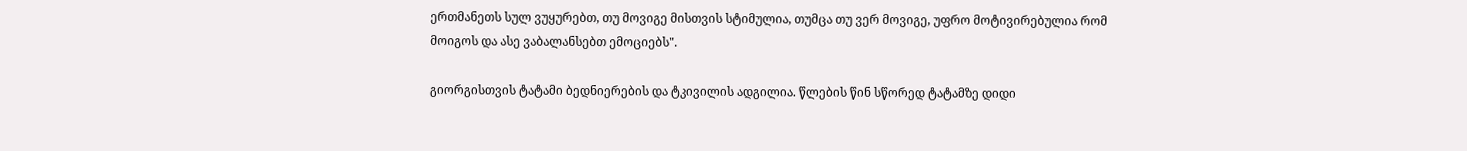ერთმანეთს სულ ვუყურებთ, თუ მოვიგე მისთვის სტიმულია, თუმცა თუ ვერ მოვიგე, უფრო მოტივირებულია რომ მოიგოს და ასე ვაბალანსებთ ემოციებს".

გიორგისთვის ტატამი ბედნიერების და ტკივილის ადგილია. წლების წინ სწორედ ტატამზე დიდი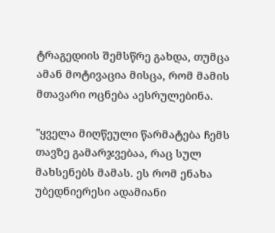ტრაგედიის შემსწრე გახდა, თუმცა ამან მოტივაცია მისცა, რომ მამის მთავარი ოცნება აესრულებინა.

"ყველა მიღწეული წარმატება ჩემს თავზე გამარჯვებაა, რაც სულ მახსენებს მამას. ეს რომ ენახა უბედნიერესი ადამიანი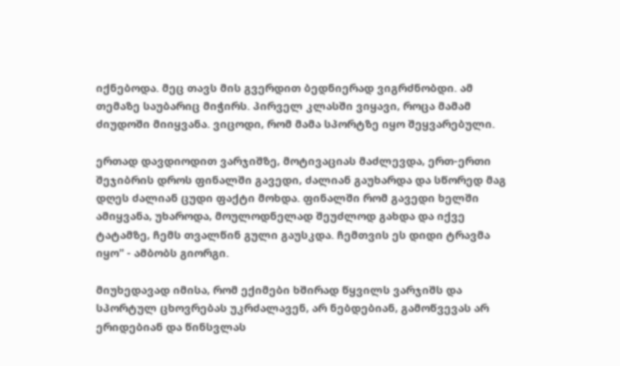იქნებოდა. მეც თავს მის გვერდით ბედნიერად ვიგრძნობდი. ამ თემაზე საუბარიც მიჭირს. პირველ კლასში ვიყავი, როცა მამამ ძიუდოში მიიყვანა. ვიცოდი, რომ მამა სპორტზე იყო შეყვარებული.

ერთად დავდიოდით ვარჯიშზე, მოტივაციას მაძლევდა, ერთ-ერთი შეჯიბრის დროს ფინალში გავედი, ძალიან გაუხარდა და სწორედ მაგ დღეს ძალიან ცუდი ფაქტი მოხდა. ფინალში რომ გავედი ხელში ამიყვანა, უხაროდა, მოულოდნელად შეუძლოდ გახდა და იქვე ტატამზე, ჩემს თვალწინ გული გაუსკდა. ჩემთვის ეს დიდი ტრავმა იყო" - ამბობს გიორგი.

მიუხედავად იმისა, რომ ექიმები ხშირად წყვილს ვარჯიშს და სპორტულ ცხოვრებას უკრძალავენ, არ ნებდებიან, გამოწვევას არ ერიდებიან და წინსვლას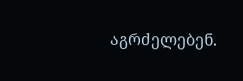აგრძელებენ.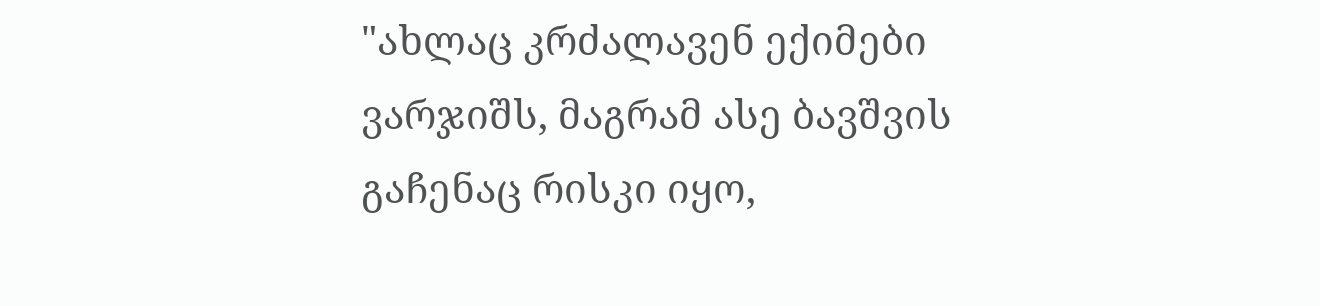"ახლაც კრძალავენ ექიმები ვარჯიშს, მაგრამ ასე ბავშვის გაჩენაც რისკი იყო,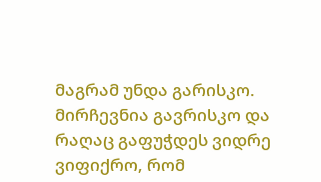მაგრამ უნდა გარისკო. მირჩევნია გავრისკო და რაღაც გაფუჭდეს ვიდრე ვიფიქრო, რომ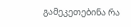გამეკეთებინა რა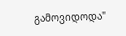გამოვიდოდა"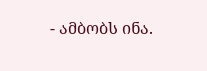- ამბობს ინა.